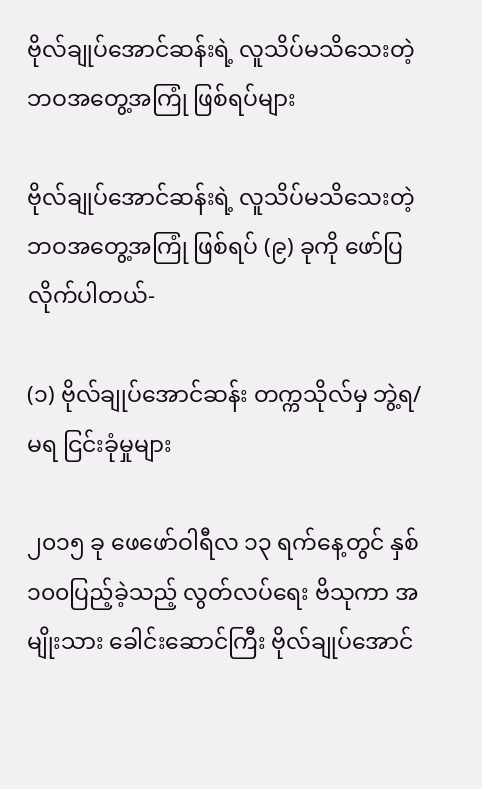ဗိုလ်ချုပ်အောင်ဆန်းရဲ့ လူသိပ်မသိသေးတဲ့ ဘဝအတွေ့အကြုံ ဖြစ်ရပ်များ

ဗိုလ်ချုပ်အောင်ဆန်းရဲ့ လူသိပ်မသိသေးတဲ့ ဘဝအတွေ့အကြုံ ဖြစ်ရပ် (၉) ခုကို ဖော်ပြလိုက်ပါတယ်-

(၁) ဗိုလ်ချုပ်အောင်ဆန်း တက္ကသိုလ်မှ ဘွဲ့ရ/မရ ငြင်းခုံမှုများ

၂၀၁၅ ခု ဖေဖော်ဝါရီလ ၁၃ ရက်နေ့တွင် နှစ် ၁၀၀ပြည့်ခဲ့သည့် လွတ်လပ်ရေး ဗိသုကာ အမျိုးသား ခေါင်းဆောင်ကြီး ဗိုလ်ချုပ်အောင်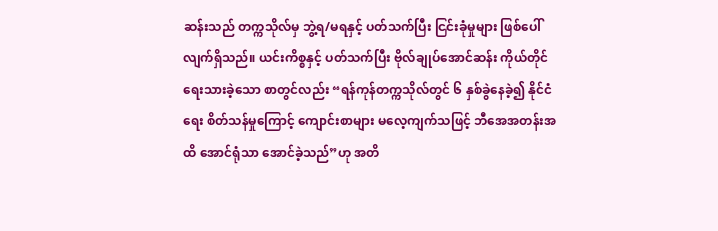ဆန်းသည် တက္ကသိုလ်မှ ဘွဲ့ရ/မရနှင့် ပတ်သက်ပြီး ငြင်းခုံမှုများ ဖြစ်ပေါ်လျက်ရှိသည်။ ယင်းကိစ္စနှင့် ပတ်သက်ပြီး ဗိုလ်ချုပ်အောင်ဆန်း ကိုယ်တိုင် ရေးသားခဲ့သော စာတွင်လည်း “ရန်ကုန်တက္ကသိုလ်တွင် ၆ နှစ်ခွဲနေခဲ့၍ နိုင်ငံရေး စိတ်သန်မှုကြောင့် ကျောင်းစာများ မလေ့ကျက်သဖြင့် ဘီအေအတန်းအထိ အောင်ရုံသာ အောင်ခဲ့သည်”ဟု အတိ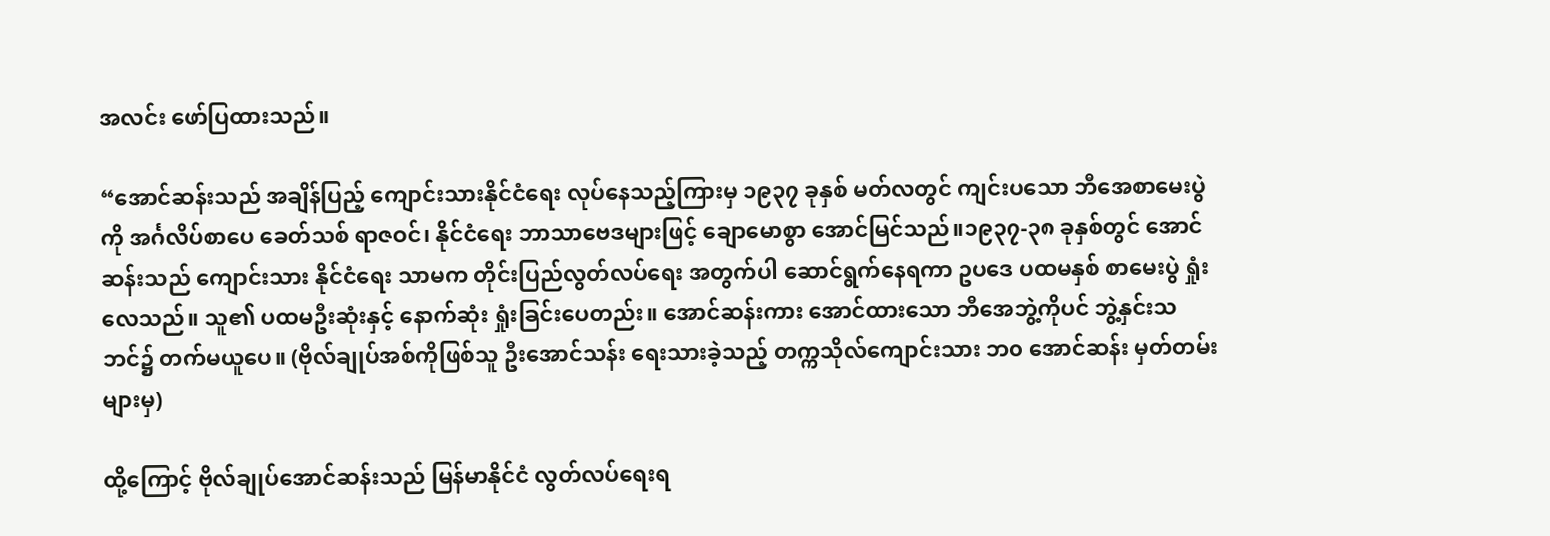အလင်း ဖော်ပြထားသည်။

“အောင်ဆန်းသည် အချိန်ပြည့် ကျောင်းသားနိုင်ငံရေး လုပ်နေသည့်ကြားမှ ၁၉၃၇ ခုနှစ် မတ်လတွင် ကျင်းပသော ဘီအေစာမေးပွဲကို အင်္ဂလိပ်စာပေ ခေတ်သစ် ရာဇဝင်၊ နိုင်ငံရေး ဘာသာဗေဒများဖြင့် ချောမောစွာ အောင်မြင်သည်။၁၉၃၇-၃၈ ခုနှစ်တွင် အောင်ဆန်းသည် ကျောင်းသား နိုင်ငံရေး သာမက တိုင်းပြည်လွတ်လပ်ရေး အတွက်ပါ ဆောင်ရွက်နေရကာ ဥပဒေ ပထမနှစ် စာမေးပွဲ ရှုံးလေသည်။ သူ၏ ပထမဦးဆုံးနှင့် နောက်ဆုံး ရှုံးခြင်းပေတည်း။ အောင်ဆန်းကား အောင်ထားသော ဘီအေဘွဲ့ကိုပင် ဘွဲ့နှင်းသဘင်၌ တက်မယူပေ။ (ဗိုလ်ချုပ်အစ်ကိုဖြစ်သူ ဦးအောင်သန်း ရေးသားခဲ့သည့် တက္ကသိုလ်ကျောင်းသား ဘ၀ အောင်ဆန်း မှတ်တမ်းများမှ)

ထို့ကြောင့် ဗိုလ်ချုပ်အောင်ဆန်းသည် မြန်မာနိုင်ငံ လွတ်လပ်ရေးရ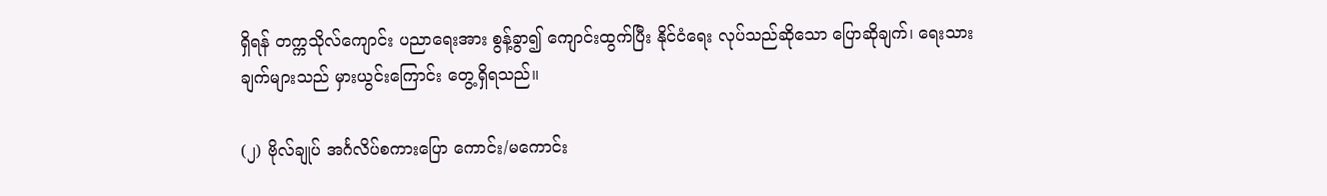ရှိရန် တက္ကသိုလ်ကျောင်း ပညာရေးအား စွန့်ခွာ၍ ကျောင်းထွက်ပြီး နိုင်ငံရေး လုပ်သည်ဆိုသော ပြောဆိုချက်၊ ရေးသားချက်များသည် မှားယွင်းကြောင်း တွေ့ရှိရသည်။

(၂) ဗိုလ်ချုပ် အင်္ဂလိပ်စကားပြော ကောင်း/မကောင်း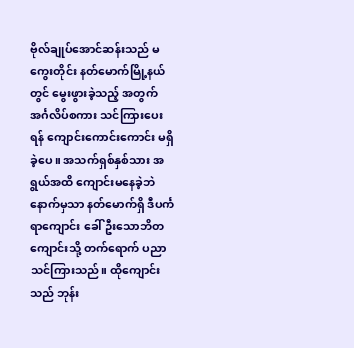ဗိုလ်ချုပ်အောင်ဆန်းသည် မကွေးတိုင်း နတ်မောက်မြို့နယ်တွင် မွေးဖွားခဲ့သည့် အတွက် အင်္ဂလိပ်စကား သင်ကြားပေးရန် ကျောင်းကောင်းကောင်း မရှိခဲ့ပေ။ အသက်ရှစ်နှစ်သား အရွယ်အထိ ကျောင်းမနေခဲ့ဘဲ နောက်မှသာ နတ်မောက်ရှိ ဒီပင်္ကရာကျောင်း ခေါ် ဦးသောဘိတကျောင်းသို့ တက်ရောက် ပညာသင်ကြားသည်။ ထိုကျောင်းသည် ဘုန်း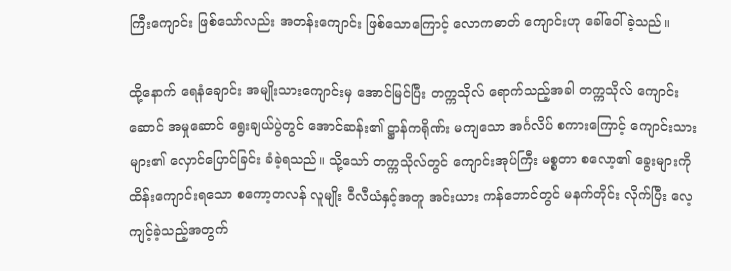ကြီးကျောင်း ဖြစ်သော်လည်း အတန်းကျောင်း ဖြစ်သောကြောင့် လောကဓာတ် ကျောင်းဟု ခေါ်ဝေါ်ခဲ့သည်။

ထို့နောက် ရေနံချောင်း အမျိုးသားကျောင်းမှ အောင်မြင်ပြီး တက္ကသိုလ် ရောက်သည့်အခါ တက္ကသိုလ် ကျောင်းဆောင် အမှုဆောင် ရွေးချယ်ပွဲတွင် အောင်ဆန်း၏ ဋ္ဌာန်ကရိုဏ်း မကျသော အင်္ဂလိပ် စကားကြောင့် ကျောင်းသားများ၏ လှောင်ပြောင်ခြင်း ခံခဲ့ရသည်။ သို့သော် တက္ကသိုလ်တွင် ကျောင်းအုပ်ကြီး မစ္စတာ စလော့၏ ခွေးများကို ထိန်းကျောင်းရသော စကော့တလန် လူမျိုး ဝီလီယံနှင့်အတူ အင်းယား ကန်ဘောင်တွင် မနက်တိုင်း လိုက်ပြီး လေ့ကျင့်ခဲ့သည့်အတွက်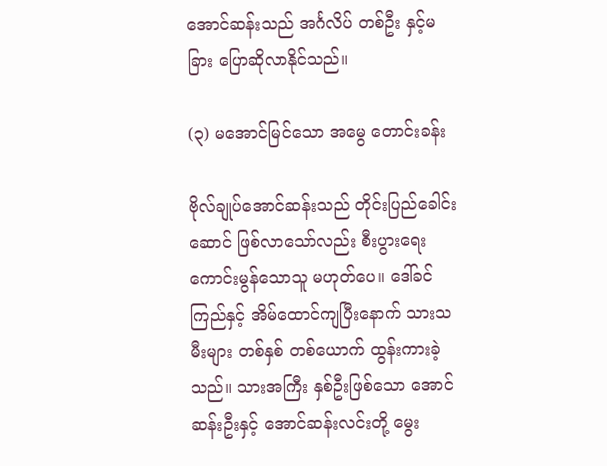အောင်ဆန်းသည် အင်္ဂလိပ် တစ်ဦး နှင့်မခြား ပြောဆိုလာနိုင်သည်။

(၃) မအောင်မြင်သော အမွေ တောင်းခန်း

ဗိုလ်ချုပ်အောင်ဆန်းသည် တိုင်းပြည်ခေါင်းဆောင် ဖြစ်လာသော်လည်း စီးပွားရေး ကောင်းမွန်သောသူ မဟုတ်ပေ။ ဒေါ်ခင်ကြည်နှင့် အိမ်ထောင်ကျပြီးနောက် သားသမီးများ တစ်နှစ် တစ်ယောက် ထွန်းကားခဲ့သည်။ သားအကြီး နှစ်ဦးဖြစ်သော အောင်ဆန်းဦးနှင့် အောင်ဆန်းလင်းတို့ မွေး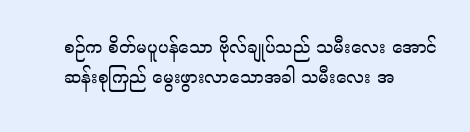စဉ်က စိတ်မပူပန်သော ဗိုလ်ချုပ်သည် သမီးလေး အောင်ဆန်းစုကြည် မွေးဖွားလာသောအခါ သမီးလေး အ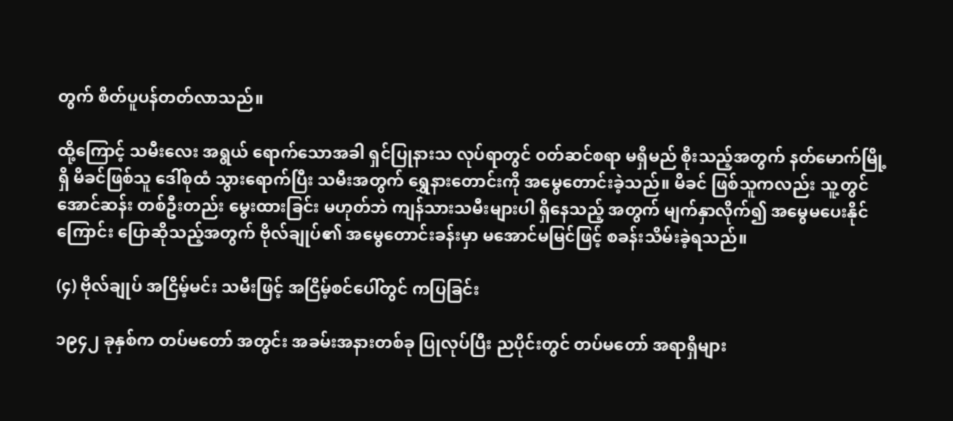တွက် စိတ်ပူပန်တတ်လာသည်။

ထို့ကြောင့် သမီးလေး အရွယ် ရောက်သောအခါ ရှင်ပြုနားသ လုပ်ရာတွင် ဝတ်ဆင်စရာ မရှိမည် စိုးသည့်အတွက် နတ်မောက်မြို့ရှိ မိခင်ဖြစ်သူ ဒေါ်စုထံ သွားရောက်ပြီး သမီးအတွက် ရွှေနားတောင်းကို အမွေတောင်းခဲ့သည်။ မိခင် ဖြစ်သူကလည်း သူ့တွင် အောင်ဆန်း တစ်ဦးတည်း မွေးထားခြင်း မဟုတ်ဘဲ ကျန်သားသမီးများပါ ရှိနေသည့် အတွက် မျက်နှာလိုက်၍ အမွေမပေးနိုင်ကြောင်း ပြောဆိုသည့်အတွက် ဗိုလ်ချုပ်၏ အမွေတောင်းခန်းမှာ မအောင်မမြင်ဖြင့် စခန်းသိမ်းခဲ့ရသည်။

(၄) ဗိုလ်ချုပ် အငြိမ့်မင်း သမီးဖြင့် အငြိမ့်စင်ပေါ်တွင် ကပြခြင်း

၁၉၄၂ ခုနှစ်က တပ်မတော် အတွင်း အခမ်းအနားတစ်ခု ပြုလုပ်ပြီး ညပိုင်းတွင် တပ်မတော် အရာရှိများ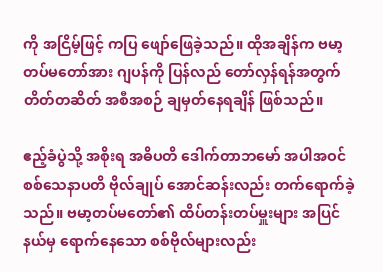ကို အငြိမ့်ဖြင့် ကပြ ဖျော်ဖြေခဲ့သည်။ ထိုအချိန်က ဗမာ့တပ်မတော်အား ဂျပန်ကို ပြန်လည် တော်လှန်ရန်အတွက် တိတ်တဆိတ် အစီအစဉ် ချမှတ်နေရချိန် ဖြစ်သည်။

ဧည့်ခံပွဲသို့ အစိုးရ အဓိပတိ ဒေါက်တာဘမော် အပါအဝင် စစ်သေနာပတိ ဗိုလ်ချုပ် အောင်ဆန်းလည်း တက်ရောက်ခဲ့သည်။ ဗမာ့တပ်မတော်၏ ထိပ်တန်းတပ်မှူးများ အပြင် နယ်မှ ရောက်နေသော စစ်ဗိုလ်များလည်း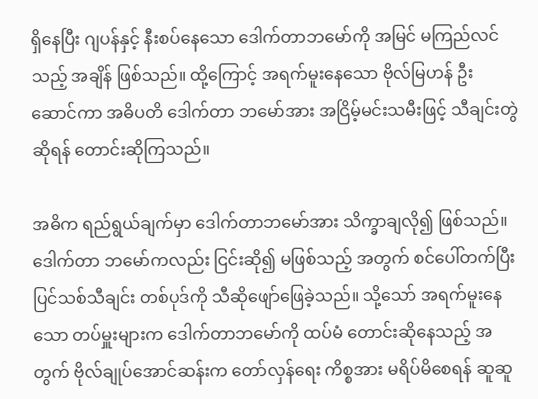ရှိနေပြီး ဂျပန်နှင့် နီးစပ်နေသော ဒေါက်တာဘမော်ကို အမြင် မကြည်လင်သည့် အချိန် ဖြစ်သည်။ ထို့ကြောင့် အရက်မူးနေသော ဗိုလ်မြဟန် ဦးဆောင်ကာ အဓိပတိ ဒေါက်တာ ဘမော်အား အငြိမ့်မင်းသမီးဖြင့် သီချင်းတွဲဆိုရန် တောင်းဆိုကြသည်။

အဓိက ရည်ရွယ်ချက်မှာ ဒေါက်တာဘမော်အား သိက္ခာချလို၍ ဖြစ်သည်။ ဒေါက်တာ ဘမော်ကလည်း ငြင်းဆို၍ မဖြစ်သည့် အတွက် စင်ပေါ်တက်ပြီး ပြင်သစ်သီချင်း တစ်ပုဒ်ကို သီဆိုဖျော်ဖြေခဲ့သည်။ သို့သော် အရက်မူးနေသော တပ်မှူးများက ဒေါက်တာဘမော်ကို ထပ်မံ တောင်းဆိုနေသည့် အတွက် ဗိုလ်ချုပ်အောင်ဆန်းက တော်လှန်ရေး ကိစ္စအား မရိပ်မိစေရန် ဆူဆူ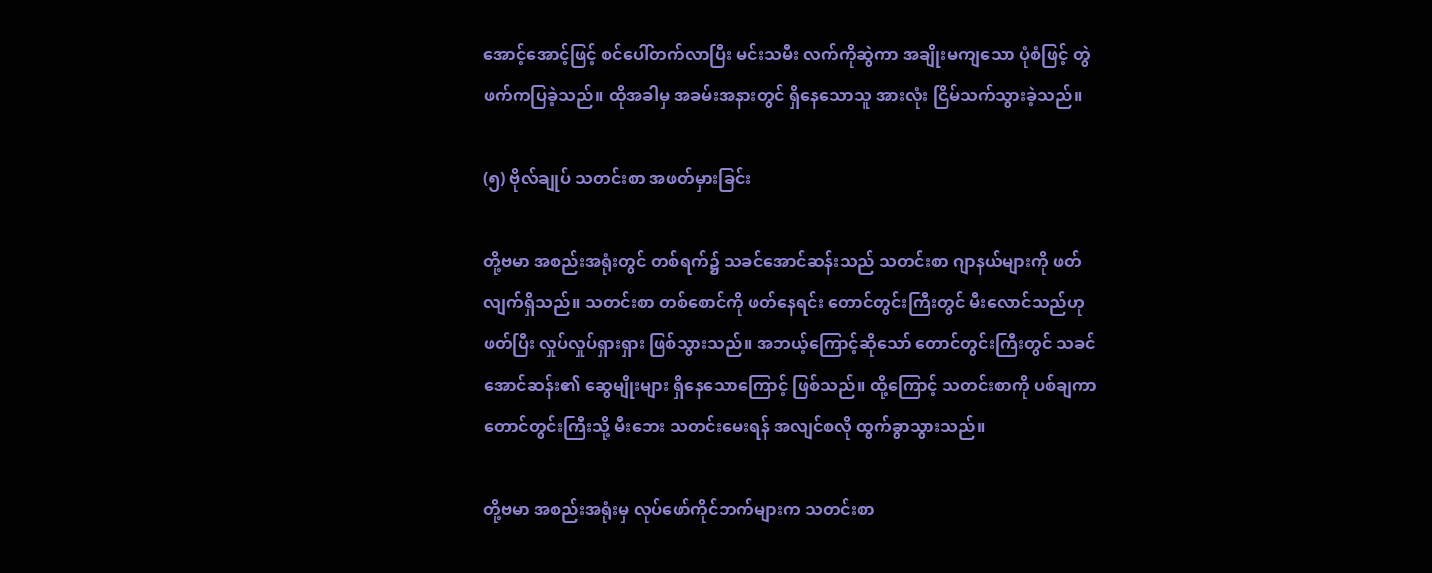အောင့်အောင့်ဖြင့် စင်ပေါ်တက်လာပြီး မင်းသမီး လက်ကိုဆွဲကာ အချိုးမကျသော ပုံစံဖြင့် တွဲဖက်ကပြခဲ့သည်။ ထိုအခါမှ အခမ်းအနားတွင် ရှိနေသောသူ အားလုံး ငြိမ်သက်သွားခဲ့သည်။

(၅) ဗိုလ်ချုပ် သတင်းစာ အဖတ်မှားခြင်း

တို့ဗမာ အစည်းအရုံးတွင် တစ်ရက်၌ သခင်အောင်ဆန်းသည် သတင်းစာ ဂျာနယ်များကို ဖတ်လျက်ရှိသည်။ သတင်းစာ တစ်စောင်ကို ဖတ်နေရင်း တောင်တွင်းကြီးတွင် မီးလောင်သည်ဟု ဖတ်ပြီး လှုပ်လှုပ်ရှားရှား ဖြစ်သွားသည်။ အဘယ့်ကြောင့်ဆိုသော် တောင်တွင်းကြီးတွင် သခင် အောင်ဆန်း၏ ဆွေမျိုးများ ရှိနေသောကြောင့် ဖြစ်သည်။ ထို့ကြောင့် သတင်းစာကို ပစ်ချကာ တောင်တွင်းကြီးသို့ မီးဘေး သတင်းမေးရန် အလျင်စလို ထွက်ခွာသွားသည်။

တို့ဗမာ အစည်းအရုံးမှ လုပ်ဖော်ကိုင်ဘက်များက သတင်းစာ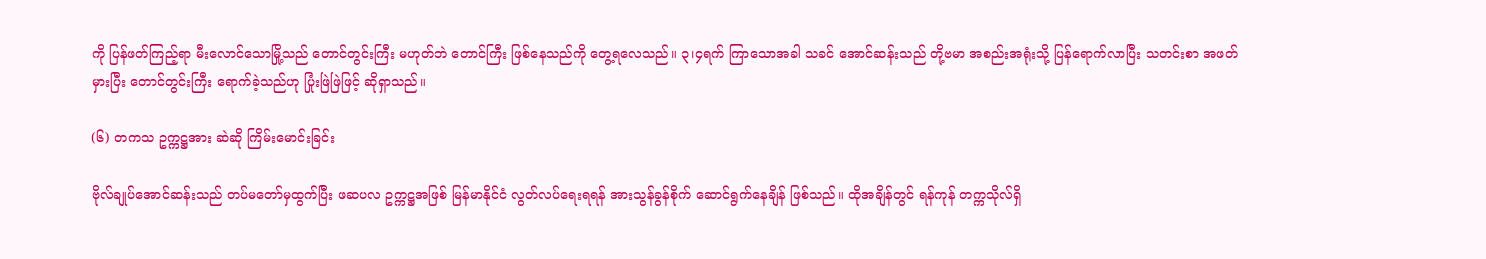ကို ပြန်ဖတ်ကြည့်ရာ မီးလောင်သောမြို့သည် တောင်တွင်းကြီး မဟုတ်ဘဲ တောင်ကြီး ဖြစ်နေသည်ကို တွေ့ရလေသည်။ ၃၊၄ရက် ကြာသောအခါ သခင် အောင်ဆန်းသည် တို့ဗမာ အစည်းအရုံးသို့ ပြန်ရောက်လာပြီး သတင်းစာ အဖတ်မှားပြီး တောင်တွင်းကြီး ရောက်ခဲ့သည်ဟု ပြုံးဖြဲဖြဲဖြင့် ဆိုရှာသည်။

(၆) တကသ ဥက္ကဋ္ဌအား ဆဲဆို ကြိမ်းမောင်းခြင်း

ဗိုလ်ချုပ်အောင်ဆန်းသည် တပ်မတော်မှထွက်ပြီး ဖဆပလ ဥက္ကဋ္ဌအဖြစ် မြန်မာနိုင်ငံ လွတ်လပ်ရေးရရန် အားသွန်ခွန်စိုက် ဆောင်ရွက်နေချိန် ဖြစ်သည်။ ထိုအချိန်တွင် ရန်ကုန် တက္ကသိုလ်ရှိ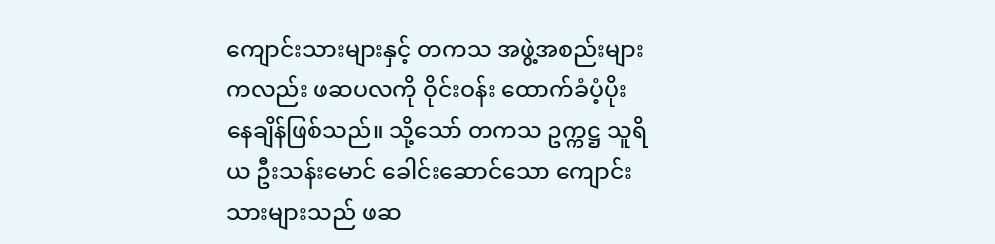ကျောင်းသားများနှင့် တကသ အဖွဲ့အစည်းများကလည်း ဖဆပလကို ဝိုင်းဝန်း ထောက်ခံပံ့ပိုး နေချိန်ဖြစ်သည်။ သို့သော် တကသ ဥက္ကဋ္ဌ သူရိယ ဦးသန်းမောင် ခေါင်းဆောင်သော ကျောင်းသားများသည် ဖဆ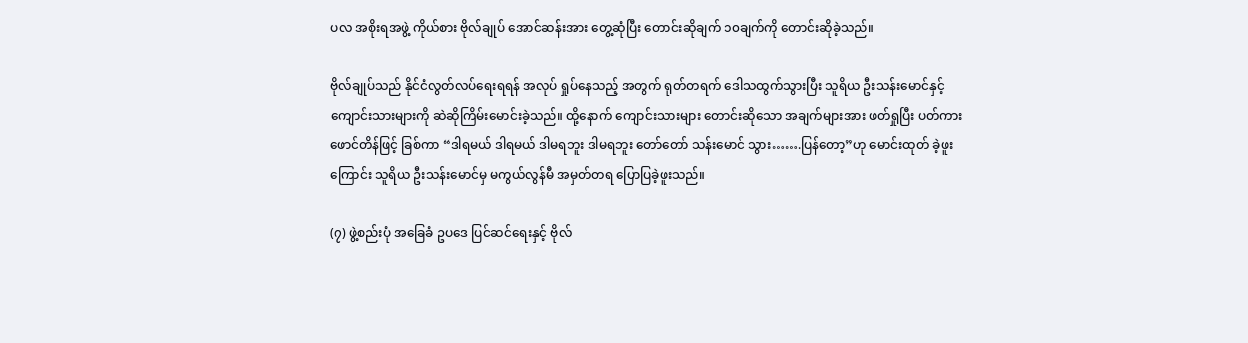ပလ အစိုးရအဖွဲ့ ကိုယ်စား ဗိုလ်ချုပ် အောင်ဆန်းအား တွေ့ဆုံပြီး တောင်းဆိုချက် ၁၀ချက်ကို တောင်းဆိုခဲ့သည်။

ဗိုလ်ချုပ်သည် နိုင်ငံလွတ်လပ်ရေးရရန် အလုပ် ရှုပ်နေသည့် အတွက် ရုတ်တရက် ဒေါသထွက်သွားပြီး သူရိယ ဦးသန်းမောင်နှင့် ကျောင်းသားများကို ဆဲဆိုကြိမ်းမောင်းခဲ့သည်။ ထို့နောက် ကျောင်းသားများ တောင်းဆိုသော အချက်များအား ဖတ်ရှုပြီး ပတ်ကားဖောင်တိန်ဖြင့် ခြစ်ကာ “ဒါရမယ် ဒါရမယ် ဒါမရဘူး ဒါမရဘူး တော်တော် သန်းမောင် သွား…….ပြန်တော့”ဟု မောင်းထုတ် ခဲ့ဖူးကြောင်း သူရိယ ဦးသန်းမောင်မှ မကွယ်လွန်မီ အမှတ်တရ ပြောပြခဲ့ဖူးသည်။

(၇) ဖွဲ့စည်းပုံ အခြေခံ ဥပဒေ ပြင်ဆင်ရေးနှင့် ဗိုလ်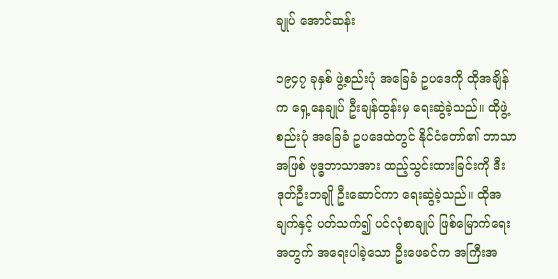ချုပ် အောင်ဆန်း

၁၉၄၇ ခုနှစ် ဖွဲ့စည်းပုံ အခြေခံ ဥပဒေကို ထိုအချိန်က ရှေ့နေချုပ် ဦးချန်ထွန်းမှ ရေးဆွဲခဲ့သည်။ ထိုဖွဲ့စည်းပုံ အခြေခံ ဥပဒေထဲတွင် နိုင်ငံတော်၏ ဘာသာအဖြစ် ဗုဒ္ဓဘာသာအား ထည့်သွင်းထားခြင်းကို ဒီးဒုတ်ဦးဘချို ဦးဆောင်ကာ ရေးဆွဲခဲ့သည်။ ထိုအချက်နှင့် ပတ်သက်၍ ပင်လုံစာချုပ် ဖြစ်မြောက်ရေး အတွက် အရေးပါခဲ့သော ဦးဖေခင်က အကြီးအ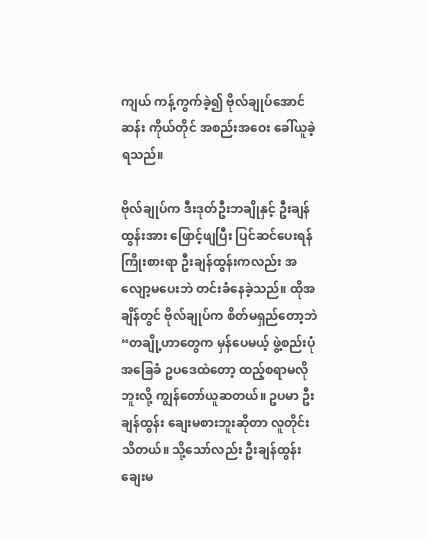ကျယ် ကန့်ကွက်ခဲ့၍ ဗိုလ်ချုပ်အောင်ဆန်း ကိုယ်တိုင် အစည်းအဝေး ခေါ်ယူခဲ့ရသည်။

ဗိုလ်ချုပ်က ဒီးဒုတ်ဦးဘချိုနှင့် ဦးချန်ထွန်းအား ဖြောင့်ဖျပြီး ပြင်ဆင်ပေးရန် ကြိုးစားရာ ဦးချန်ထွန်းကလည်း အလျော့မပေးဘဲ တင်းခံနေခဲ့သည်။ ထိုအချိန်တွင် ဗိုလ်ချုပ်က စိတ်မရှည်တော့ဘဲ “တချို့ဟာတွေက မှန်ပေမယ့် ဖွဲ့စည်းပုံ အခြေခံ ဥပဒေထဲတော့ ထည့်စရာမလိုဘူးလို့ ကျွန်တော်ယူဆတယ်။ ဥပမာ ဦးချန်ထွန်း ချေးမစားဘူးဆိုတာ လူတိုင်းသိတယ်။ သို့သော်လည်း ဦးချန်ထွန်း ချေးမ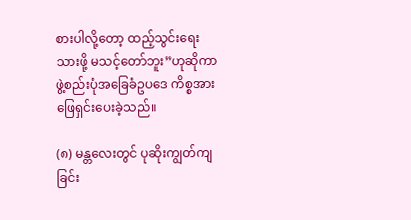စားပါလို့တော့ ထည့်သွင်းရေးသားဖို့ မသင့်တော်ဘူး”ဟုဆိုကာ ဖွဲ့စည်းပုံအခြေခံဥပဒေ ကိစ္စအား ဖြေရှင်းပေးခဲ့သည်။

(၈) မန္တလေးတွင် ပုဆိုးကျွတ်ကျခြင်း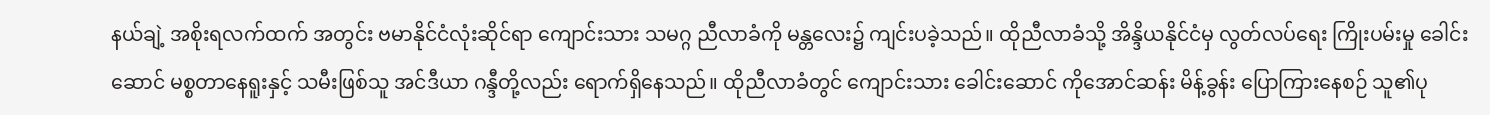နယ်ချဲ့ အစိုးရလက်ထက် အတွင်း ဗမာနိုင်ငံလုံးဆိုင်ရာ ကျောင်းသား သမဂ္ဂ ညီလာခံကို မန္တလေး၌ ကျင်းပခဲ့သည်။ ထိုညီလာခံသို့ အိန္ဒိယနိုင်ငံမှ လွတ်လပ်ရေး ကြိုးပမ်းမှု ခေါင်းဆောင် မစ္စတာနေရူးနှင့် သမီးဖြစ်သူ အင်ဒီယာ ဂန္ဒီတို့လည်း ရောက်ရှိနေသည်။ ထိုညီလာခံတွင် ကျောင်းသား ခေါင်းဆောင် ကိုအောင်ဆန်း မိန့်ခွန်း ပြောကြားနေစဉ် သူ၏ပု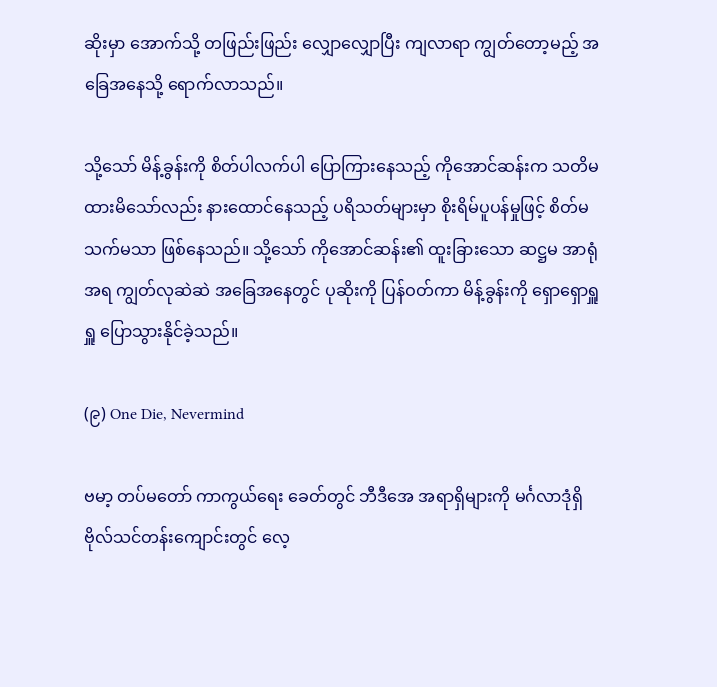ဆိုးမှာ အောက်သို့ တဖြည်းဖြည်း လျှောလျှောပြီး ကျလာရာ ကျွတ်တော့မည့် အခြေအနေသို့ ရောက်လာသည်။

သို့သော် မိန့်ခွန်းကို စိတ်ပါလက်ပါ ပြောကြားနေသည့် ကိုအောင်ဆန်းက သတိမထားမိသော်လည်း နားထောင်နေသည့် ပရိသတ်များမှာ စိုးရိမ်ပူပန်မှုဖြင့် စိတ်မသက်မသာ ဖြစ်နေသည်။ သို့သော် ကိုအောင်ဆန်း၏ ထူးခြားသော ဆဋ္ဌမ အာရုံအရ ကျွတ်လုဆဲဆဲ အခြေအနေတွင် ပုဆိုးကို ပြန်ဝတ်ကာ မိန့်ခွန်းကို ရှောရှောရှူရှူ ပြောသွားနိုင်ခဲ့သည်။

(၉) One Die, Nevermind

ဗမာ့ တပ်မတော် ကာကွယ်ရေး ခေတ်တွင် ဘီဒီအေ အရာရှိများကို မင်္ဂလာဒုံရှိ ဗိုလ်သင်တန်းကျောင်းတွင် လေ့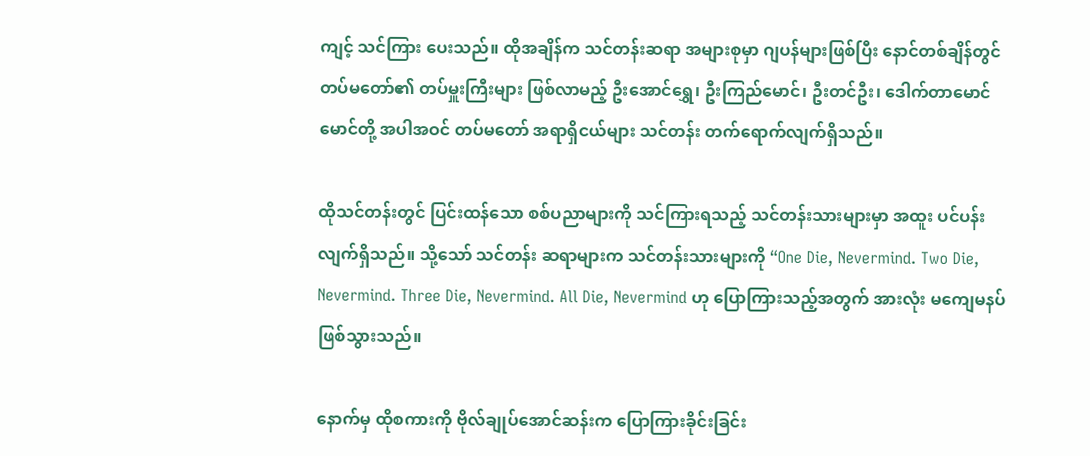ကျင့် သင်ကြား ပေးသည်။ ထိုအချိန်က သင်တန်းဆရာ အများစုမှာ ဂျပန်များဖြစ်ပြီး နောင်တစ်ချိန်တွင် တပ်မတော်၏ တပ်မှူးကြီးများ ဖြစ်လာမည့် ဦးအောင်ရွှေ၊ ဦးကြည်မောင်၊ ဦးတင်ဦး၊ ဒေါက်တာမောင်မောင်တို့ အပါအဝင် တပ်မတော် အရာရှိငယ်များ သင်တန်း တက်ရောက်လျက်ရှိသည်။

ထိုသင်တန်းတွင် ပြင်းထန်သော စစ်ပညာများကို သင်ကြားရသည့် သင်တန်းသားများမှာ အထူး ပင်ပန်းလျက်ရှိသည်။ သို့သော် သင်တန်း ဆရာများက သင်တန်းသားများကို “One Die, Nevermind. Two Die, Nevermind. Three Die, Nevermind. All Die, Nevermind ဟု ပြောကြားသည့်အတွက် အားလုံး မကျေမနပ် ဖြစ်သွားသည်။

နောက်မှ ထိုစကားကို ဗိုလ်ချုပ်အောင်ဆန်းက ပြောကြားခိုင်းခြင်း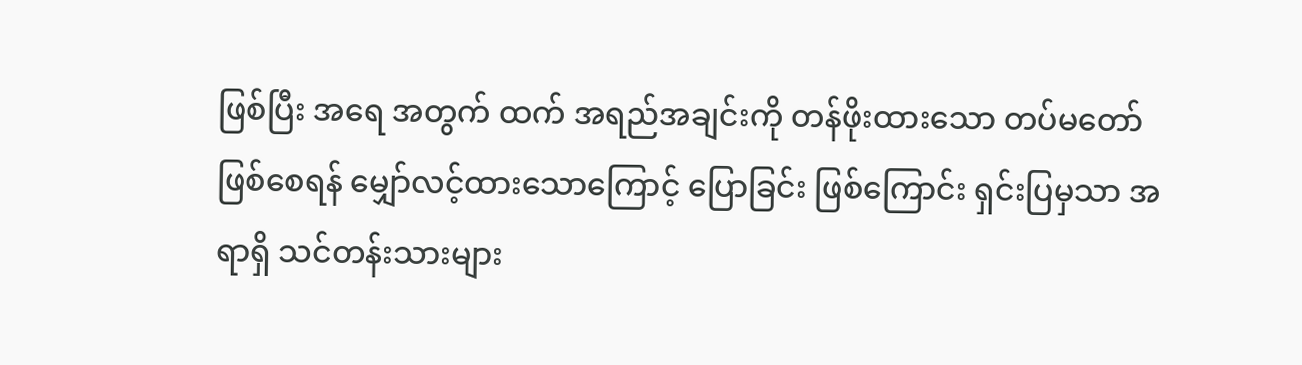ဖြစ်ပြီး အရေ အတွက် ထက် အရည်အချင်းကို တန်ဖိုးထားသော တပ်မတော် ဖြစ်စေရန် မျှော်လင့်ထားသောကြောင့် ပြောခြင်း ဖြစ်ကြောင်း ရှင်းပြမှသာ အရာရှိ သင်တန်းသားများ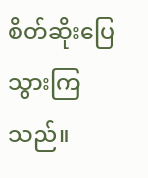စိတ်ဆိုးပြေသွားကြသည်။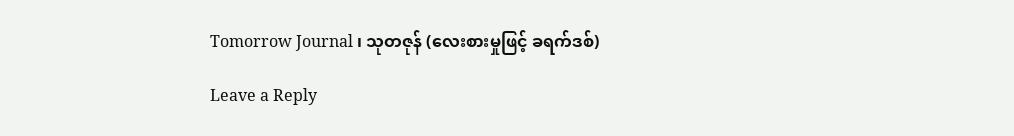Tomorrow Journal ၊ သုတဇုန် (လေးစားမှုဖြင့် ခရက်ဒစ်)

Leave a Reply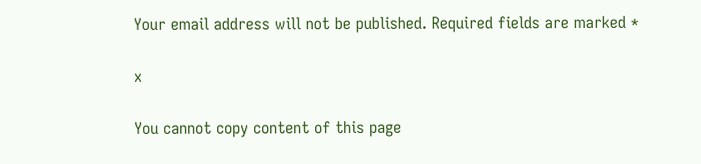Your email address will not be published. Required fields are marked *

x

You cannot copy content of this page